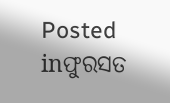Posted inଫୁରସତ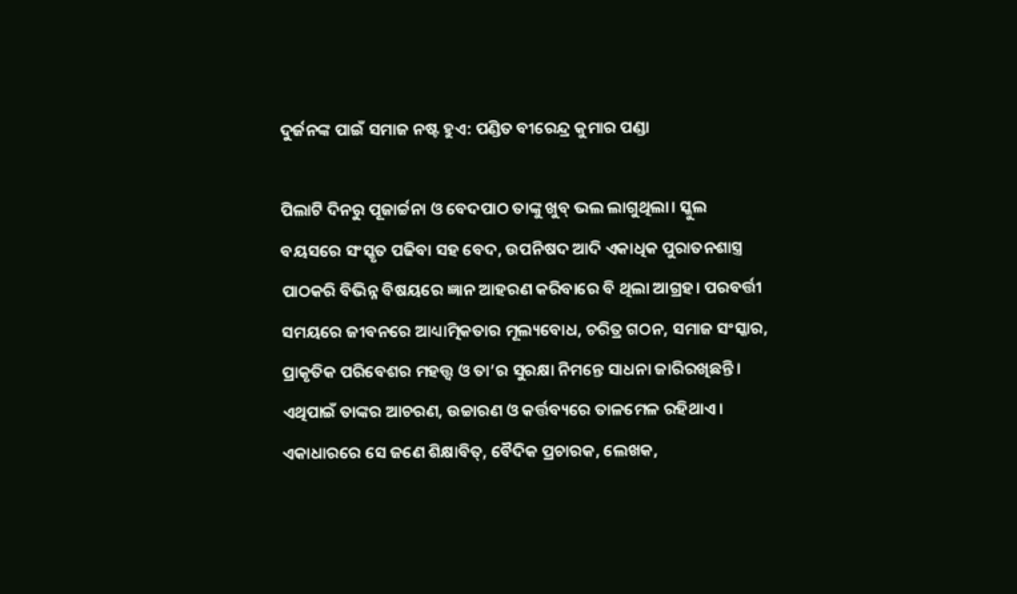ଦୁର୍ଜନଙ୍କ ପାଇଁ ସମାଜ ନଷ୍ଟ ହୁଏ: ପଣ୍ଡିତ ବୀରେନ୍ଦ୍ର କୁମାର ପଣ୍ଡା

ପିଲାଟି ଦିନରୁ ପୂଜାର୍ଚ୍ଚନା ଓ ବେଦପାଠ ତାଙ୍କୁ ଖୁବ୍‌ ଭଲ ଲାଗୁଥିଲା। ସ୍କୁଲ ବୟସରେ ସଂସ୍କୃତ ପଢିବା ସହ ବେଦ, ଉପନିଷଦ ଆଦି ଏକାଧିକ ପୁରାତନଶାସ୍ତ୍ର ପାଠକରି ବିଭିନ୍ନ ବିଷୟରେ ଜ୍ଞାନ ଆହରଣ କରିବାରେ ବି ଥିଲା ଆଗ୍ରହ। ପରବର୍ତ୍ତୀ ସମୟରେ ଜୀବନରେ ଆଧ୍ୟାତ୍ମିକତାର ମୂଲ୍ୟବୋଧ, ଚରିତ୍ର ଗଠନ, ସମାଜ ସଂସ୍କାର, ପ୍ରାକୃତିକ ପରିବେଶର ମହତ୍ତ୍ୱ ଓ ତା’ର ସୁରକ୍ଷା ନିମନ୍ତେ ସାଧନା ଜାରିରଖିଛନ୍ତି। ଏଥିପାଇଁ ତାଙ୍କର ଆଚରଣ, ଉଚ୍ଚାରଣ ଓ କର୍ତ୍ତବ୍ୟରେ ତାଳମେଳ ରହିଥାଏ। ଏକାଧାରରେ ସେ ଜଣେ ଶିକ୍ଷାବିତ୍‌, ବୈଦିକ ପ୍ରଚାରକ, ଲେଖକ,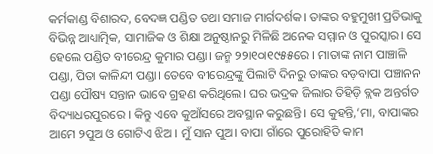କର୍ମକାଣ୍ଡ ବିଶାରଦ, ବେଦଜ୍ଞ ପଣ୍ଡିତ ତଥା ସମାଜ ମାର୍ଗଦର୍ଶକ। ତାଙ୍କର ବହୁମୁଖୀ ପ୍ରତିଭାକୁ ବିଭିନ୍ନ ଆଧ୍ୟାତ୍ମିକ, ସାମାଜିକ ଓ ଶିକ୍ଷା ଅନୁଷ୍ଠାନରୁ ମିଳିଛି ଅନେକ ସମ୍ମାନ ଓ ପୁରସ୍କାର। ସେ ହେଲେ ପଣ୍ଡିତ ବୀରେନ୍ଦ୍ର କୁମାର ପଣ୍ଡା। ଜନ୍ମ ୨୨ା୧୦ା୧୯୫୫ରେ । ମାତାଙ୍କ ନାମ ପାଞ୍ଚାଳି ପଣ୍ଡା, ପିତା କାଳିନ୍ଦୀ ପଣ୍ଡା। ତେବେ ବୀରେନ୍ଦ୍ରଙ୍କୁ ପିଲାଟି ଦିନରୁ ତାଙ୍କର ବଡ଼ବାପା ପଞ୍ଚାନନ ପଣ୍ଡା ପୌଷ୍ୟ ସନ୍ତାନ ଭାବେ ଗ୍ରହଣ କରିଥିଲେ। ଘର ଭଦ୍ରକ ଜିଲାର ତିହିଡ଼ି ବ୍ଲକ ଅନ୍ତର୍ଗତ ବିଦ୍ୟାଧରପୁରରେ । କିନ୍ତୁ ଏବେ କୁଆଁସରେ ଅବସ୍ଥାନ କରୁଛନ୍ତି। ସେ କୁହନ୍ତି,‘ମା, ବାପାଙ୍କର ଆମେ ୨ପୁଅ ଓ ଗୋଟିଏ ଝିଅ । ମୁଁ ସାନ ପୁଅ। ବାପା ଗାଁରେ ପୁରୋହିତି କାମ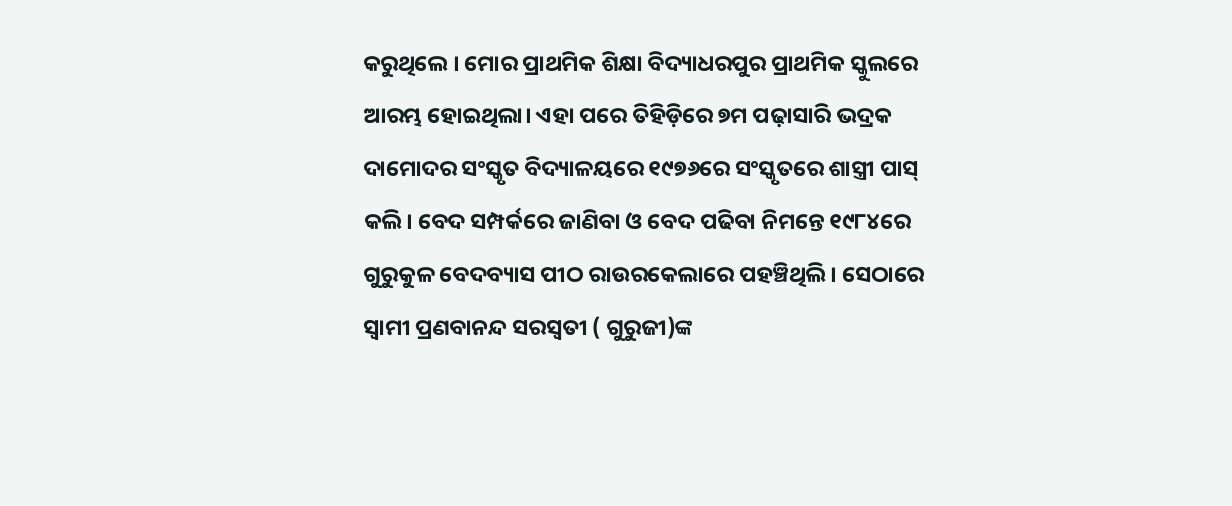କରୁଥିଲେ । ମୋର ପ୍ରାଥମିକ ଶିକ୍ଷା ବିଦ୍ୟାଧରପୁର ପ୍ରାଥମିକ ସ୍କୁଲରେ ଆରମ୍ଭ ହୋଇଥିଲା। ଏହା ପରେ ତିହିଡ଼ିରେ ୭ମ ପଢ଼ାସାରି ଭଦ୍ରକ ଦାମୋଦର ସଂସ୍କୃତ ବିଦ୍ୟାଳୟରେ ୧୯୭୬ରେ ସଂସ୍କୃତରେ ଶାସ୍ତ୍ରୀ ପାସ୍‌ କଲି। ବେଦ ସମ୍ପର୍କରେ ଜାଣିବା ଓ ବେଦ ପଢିବା ନିମନ୍ତେ ୧୯୮୪ରେ ଗୁରୁକୁଳ ବେଦବ୍ୟାସ ପୀଠ ରାଉରକେଲାରେ ପହଞ୍ଚିଥିଲି। ସେଠାରେ ସ୍ବାମୀ ପ୍ରଣବାନନ୍ଦ ସରସ୍ବତୀ ( ଗୁରୁଜୀ)ଙ୍କ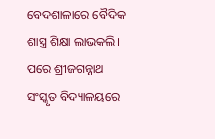ବେଦଶାଳାରେ ବୈଦିକ ଶାସ୍ତ୍ର ଶିକ୍ଷା ଲାଭକଲି। ପରେ ଶ୍ରୀଜଗନ୍ନାଥ ସଂସ୍କୃତ ବିଦ୍ୟାଳୟରେ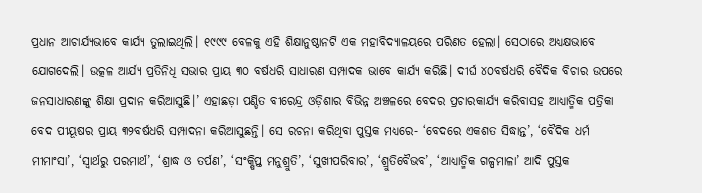ପ୍ରଧାନ ଆଚାର୍ଯ୍ୟଭାବେ କାର୍ଯ୍ୟ ତୁଲାଇଥିଲି। ୧୯୯୯ ବେଳକୁ ଏହି ଶିକ୍ଷାନୁଷ୍ଠାନଟି ଏକ ମହାବିଦ୍ୟାଳୟରେ ପରିଣତ ହେଲା। ସେଠାରେ ଅଧ୍ୟକ୍ଷଭାବେ ଯୋଗଦେଲି। ଉତ୍କଳ ଆର୍ଯ୍ୟ ପ୍ରତିନିଧି ସଭାର ପ୍ରାୟ ୩୦ ବର୍ଷଧରି ସାଧାରଣ ସମ୍ପାଦକ ଭାବେ କାର୍ଯ୍ୟ କରିଛି। ଦୀର୍ଘ ୪୦ବର୍ଷଧରି ବୈଦିକ ବିଚାର ଉପରେ ଜନସାଧାରଣଙ୍କୁ ଶିକ୍ଷା ପ୍ରଦାନ କରିଆସୁଛି।’ ଏହାଛଡ଼ା ପଣ୍ଡିତ ବୀରେନ୍ଦ୍ର ଓଡ଼ିଶାର ବିଭିନ୍ନ ଅଞ୍ଚଳରେ ବେଦର ପ୍ରଚାରକାର୍ଯ୍ୟ କରିବାସହ ଆଧ୍ୟାତ୍ମିକ ପତ୍ରିକା ବେଦ ପୀୟୂଷର ପ୍ରାୟ ୩୨ବର୍ଷଧରି ସମ୍ପାଦନା କରିଆସୁଛନ୍ତି। ସେ ରଚନା କରିଥିବା ପୁସ୍ତକ ମଧ୍ୟରେ- ‘ବେଦରେ ଏକଶତ ସିଦ୍ଧାନ୍ତ’, ‘ବୈଦିକ ଧର୍ମ ମୀମାଂସା’, ‘ସ୍ବାର୍ଥରୁ ପରମାର୍ଥ’, ‘ଶ୍ରାଦ୍ଧ ଓ ତର୍ପଣ’, ‘ସଂକ୍ଷିପ୍ତ ମନୁଶ୍ରୁତି’, ‘ସୁଖୀପରିବାର’, ‘ଶ୍ରୁତିବୈଭବ’, ‘ଆଧ୍ୟାତ୍ମିକ ଗଳ୍ପମାଳା’ ଆଦି ପୁସ୍ତକ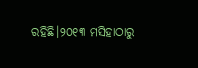ରହିଛି।୨୦୧୩ ମସିହାଠାରୁ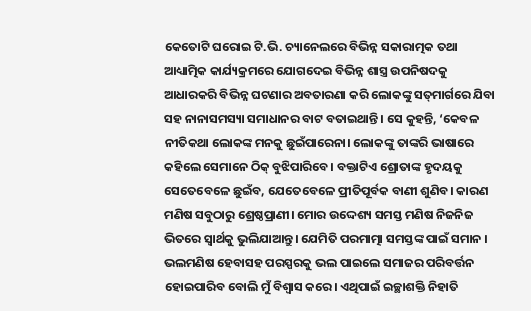କେତୋଟି ଘରୋଇ ଟି.ଭି. ଚ୍ୟାନେଲରେ ବିଭିନ୍ନ ସକାରାତ୍ମକ ତଥା ଆଧ୍ୟାତ୍ମିକ କାର୍ଯ୍ୟକ୍ରମରେ ଯୋଗଦେଇ ବିଭିନ୍ନ ଶାସ୍ତ୍ର ଉପନିଷଦକୁ ଆଧାରକରି ବିଭିନ୍ନ ଘଟଣାର ଅବତାରଣା କରି ଲୋକଙ୍କୁ ସତ୍‌ମାର୍ଗରେ ଯିବା ସହ ନାନାସମସ୍ୟା ସମାଧାନର ବାଟ ବତାଇଥାନ୍ତି। ସେ କୁହନ୍ତି, ‘କେବଳ ନୀତିକଥା ଲୋକଙ୍କ ମନକୁ ଛୁଇଁପାରେନା। ଲୋକଙ୍କୁ ତାଙ୍କରି ଭାଷାରେ କହିଲେ ସେମାନେ ଠିକ୍‌ ବୁଝିପାରିବେ। ବକ୍ତାଟିଏ ଶ୍ରୋତାଙ୍କ ହୃଦୟକୁ ସେତେବେଳେ ଛୁଇଁବ, ଯେତେବେଳେ ପ୍ରୀତିପୂର୍ବକ ବାଣୀ ଶୁଣିବ। କାରଣ ମଣିଷ ସବୁଠାରୁ ଶ୍ରେଷ୍ଠପ୍ରାଣୀ। ମୋର ଉଦ୍ଦେଶ୍ୟ ସମସ୍ତ ମଣିଷ ନିଜନିଜ ଭିତରେ ସ୍ବାର୍ଥକୁ ଭୁଲିଯାଆନ୍ତୁ। ଯେମିତି ପରମାତ୍ମା ସମସ୍ତଙ୍କ ପାଇଁ ସମାନ । ଭଲମଣିଷ ହେବାସହ ପରସ୍ପରକୁ ଭଲ ପାଇଲେ ସମାଜର ପରିବର୍ତ୍ତନ ହୋଇପାରିବ ବୋଲି ମୁଁ ବିଶ୍ୱାସ କରେ। ଏଥିପାଇଁ ଇଚ୍ଛାଶକ୍ତି ନିହାତି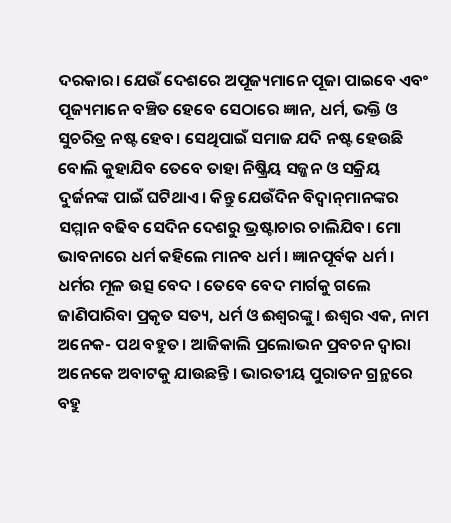ଦରକାର। ଯେଉଁ ଦେଶରେ ଅପୂଜ୍ୟମାନେ ପୂଜା ପାଇବେ ଏବଂ ପୂଜ୍ୟମାନେ ବଞ୍ଚିତ ହେବେ ସେଠାରେ ଜ୍ଞାନ, ଧର୍ମ, ଭକ୍ତି ଓ ସୁଚରିତ୍ର ନଷ୍ଟ ହେବ। ସେଥିପାଇଁ ସମାଜ ଯଦି ନଷ୍ଟ ହେଉଛି ବୋଲି କୁହାଯିବ ତେବେ ତାହା ନିଷ୍କ୍ରିୟ ସଜ୍ଜନ ଓ ସକ୍ରିୟ ଦୁର୍ଜନଙ୍କ ପାଇଁ ଘଟିଥାଏ। କିନ୍ତୁ ଯେଉଁଦିନ ବିଦ୍ୱାନ୍‌ମାନଙ୍କର ସମ୍ମାନ ବଢିବ ସେଦିନ ଦେଶରୁ ଭ୍ରଷ୍ଟାଚାର ଚାଲିଯିବ। ମୋ ଭାବନାରେ ଧର୍ମ କହିଲେ ମାନବ ଧର୍ମ । ଜ୍ଞାନପୂର୍ବକ ଧର୍ମ । ଧର୍ମର ମୂଳ ଉତ୍ସ ବେଦ । ତେବେ ବେଦ ମାର୍ଗକୁ ଗଲେ ଜାଣିପାରିବା ପ୍ରକୃତ ସତ୍ୟ, ଧର୍ମ ଓ ଈଶ୍ୱରଙ୍କୁ। ଈଶ୍ୱର ଏକ, ନାମ ଅନେକ- ପଥ ବହୁତ। ଆଜିକାଲି ପ୍ରଲୋଭନ ପ୍ରବଚନ ଦ୍ୱାରା ଅନେକେ ଅବାଟକୁ ଯାଉଛନ୍ତି । ଭାରତୀୟ ପୁରାତନ ଗ୍ରନ୍ଥରେ ବହୁ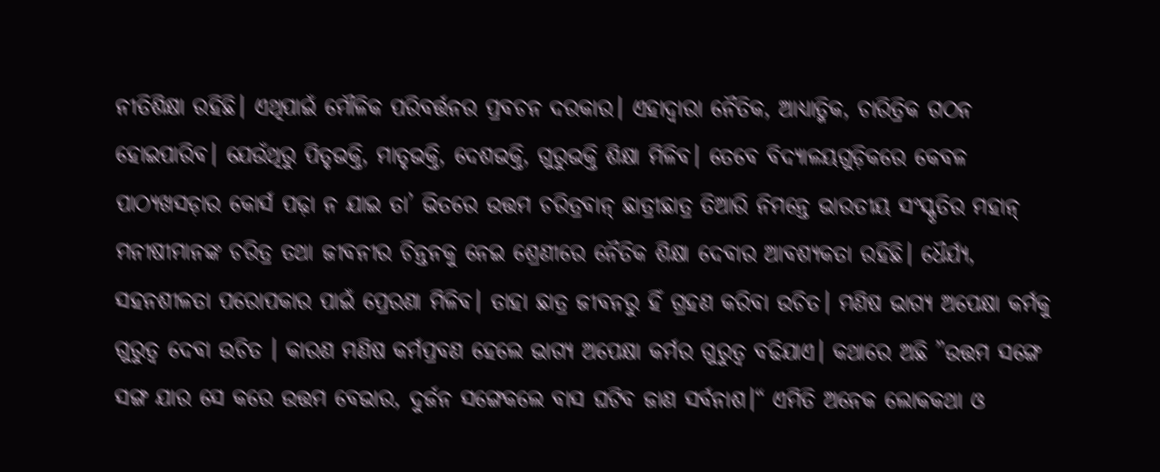ନୀତିଶିକ୍ଷା ରହିଛି। ଏଥିପାଇଁ ମୌଳିକ ପରିବର୍ତ୍ତନର ପ୍ରବଚନ ଦରକାର। ଏହାଦ୍ୱାରା ନୈତିକ, ଆଧ୍ୟାତ୍ମିକ, ଚାରିତ୍ରିକ ଗଠନ ହୋଇପାରିବ। ଯେଉଁଥିରୁ ପିତୃଭକ୍ତି, ମାତୃଭକ୍ତି, ଦେଶଭକ୍ତି, ଗୁରୁଭକ୍ତି ଶିକ୍ଷା ମିଳିବ। ତେବେ ବିଦ୍ୟାଳୟଗୁଡ଼ିକରେ କେବଳ ପାଠ୍ୟଖସଡ଼ାର କୋର୍ସ ପଢ଼ା ନ ଯାଇ ତା’ ଭିତରେ ଉତ୍ତମ ଚରିତ୍ରବାନ୍‌ ଛାତ୍ରୀଛାତ୍ର ତିଆରି ନିମନ୍ତେ ଭାରତୀୟ ସଂସ୍କୃତିର ମହାନ୍‌ ମନୀଷୀମାନଙ୍କ ଚରିତ୍ର ତଥା ଜୀବନୀର ଚିନ୍ତନକୁ ନେଇ ଶ୍ରେଣୀରେ ନୈତିକ ଶିକ୍ଷା ଦେବାର ଆବଶ୍ୟକତା ରହିଛି। ଧୈର୍ଯ୍ୟ, ସହନଶୀଳତା ପରୋପକାର ପାଇଁ ପ୍ରେରଣା ମିଳିବ। ତାହା ଛାତ୍ର ଜୀବନରୁ ହିଁ ଗ୍ରହଣ କରିବା ଉଚିତ। ମଣିଷ ଭାଗ୍ୟ ଅପେକ୍ଷା କର୍ମକୁ ଗୁରୁତ୍ୱ ଦେବା ଉଚିତ । କାରଣ ମଣିଷ କର୍ମପ୍ରବଣ ହେଲେ ଭାଗ୍ୟ ଅପେକ୍ଷା କର୍ମର ଗୁରୁତ୍ୱ ବଢିଯାଏ। କଥାରେ ଅଛି ”ଉତ୍ତମ ସଙ୍ଗେ ସଙ୍ଗ ଯାର ସେ କରେ ଉତ୍ତମ ବେଭାର, ଦୁର୍ଜନ ସଙ୍ଗେକଲେ ବାସ ଘଟିବ ଜାଣ ସର୍ବନାଶ।“ ଏମିତି ଅନେକ ଲୋକକଥା ଓ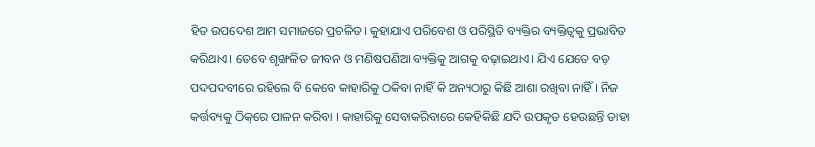ହିତ ଉପଦେଶ ଆମ ସମାଜରେ ପ୍ରଚଳିତ। କୁହାଯାଏ ପରିବେଶ ଓ ପରିସ୍ଥିତି ବ୍ୟକ୍ତିର ବ୍ୟକ୍ତିତ୍ୱକୁ ପ୍ରଭାବିତ କରିଥାଏ। ତେବେ ଶୃଙ୍ଖଳିତ ଜୀବନ ଓ ମଣିଷପଣିଆ ବ୍ୟକ୍ତିକୁ ଆଗକୁ ବଢ଼ାଇଥାଏ। ଯିଏ ଯେତେ ବଡ଼ ପଦପଦବୀରେ ରହିଲେ ବି କେବେ କାହାରିକୁ ଠକିବା ନାହିଁ କି ଅନ୍ୟଠାରୁ କିଛି ଆଶା ରଖିବା ନାହିଁ । ନିଜ କର୍ତ୍ତବ୍ୟକୁ ଠିକ୍‌ରେ ପାଳନ କରିବା । କାହାରିକୁ ସେବାକରିବାରେ କେହିକିଛି ଯଦି ଉପକୃତ ହେଉଛନ୍ତି ତାହା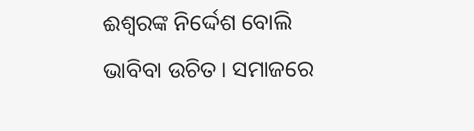ଈଶ୍ୱରଙ୍କ ନିର୍ଦ୍ଦେଶ ବୋଲି ଭାବିବା ଉଚିତ। ସମାଜରେ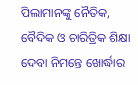ପିଲାମାନଙ୍କୁ ନୈତିକ, ବୈଦିକ ଓ ଚାରିତ୍ରିକ ଶିକ୍ଷା ଦେବା ନିମନ୍ତେ ଖୋର୍ଦ୍ଧାର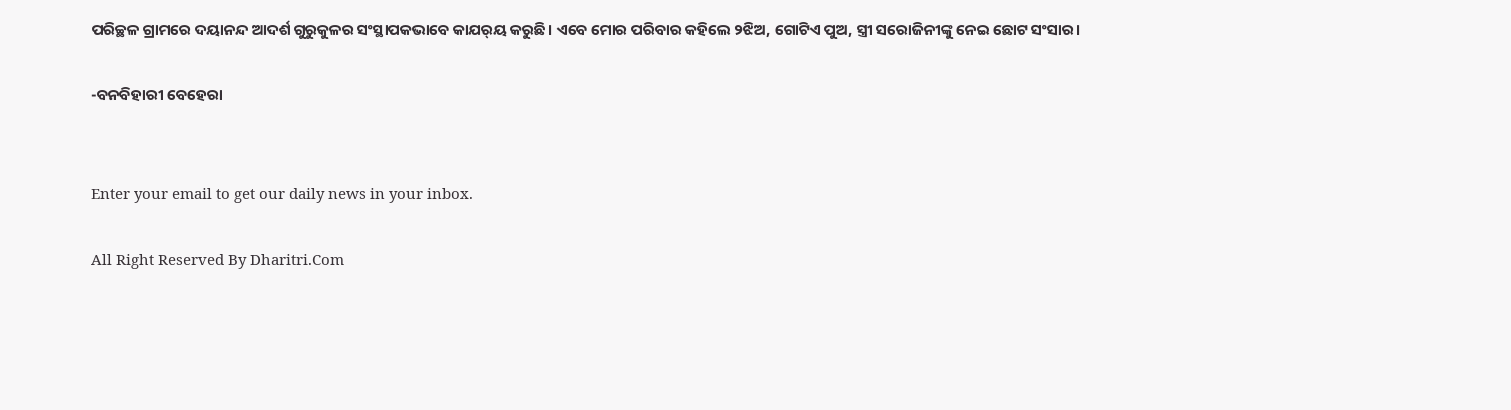ପରିଚ୍ଛଳ ଗ୍ରାମରେ ଦୟାନନ୍ଦ ଆଦର୍ଶ ଗୁରୁକୁଳର ସଂସ୍ଥାପକଭାବେ କାଯର୍‌ୟ କରୁଛି। ଏବେ ମୋର ପରିବାର କହିଲେ ୨ଝିଅ, ଗୋଟିଏ ପୁଅ, ସ୍ତ୍ରୀ ସରୋଜିନୀଙ୍କୁ ନେଇ ଛୋଟ ସଂସାର।

-ବନବିହାରୀ ବେହେରା


Enter your email to get our daily news in your inbox.

All Right Reserved By Dharitri.Com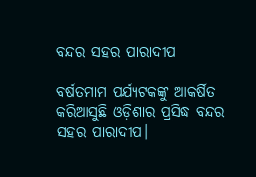ବନ୍ଦର ସହର ପାରାଦୀପ

ବର୍ଷତମାମ ପର୍ଯ୍ୟଟକଙ୍କୁ ଆକର୍ଷିତ କରିଆସୁଛି ଓଡ଼ିଶାର ପ୍ରସିଦ୍ଧ ବନ୍ଦର ସହର ପାରାଦୀପ।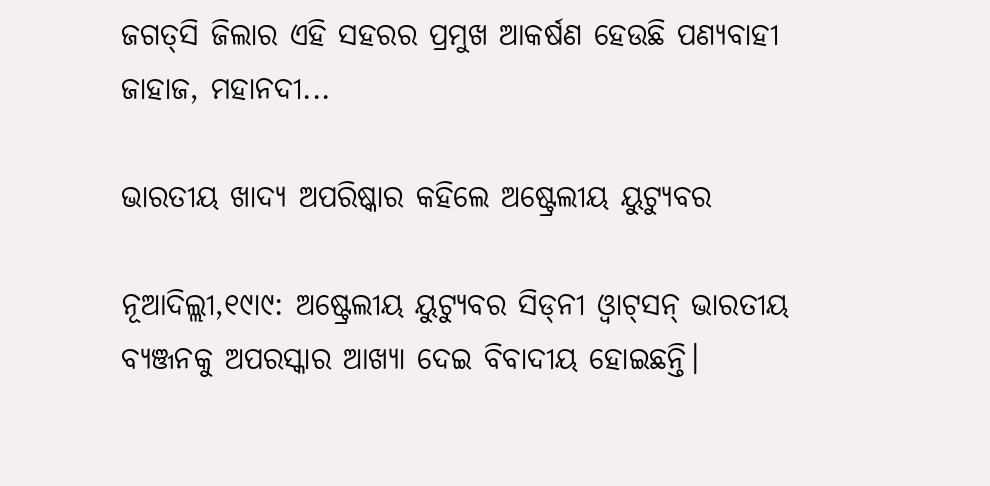ଜଗତ୍‌ସି ଜିଲାର ଏହି ସହରର ପ୍ରମୁଖ ଆକର୍ଷଣ ହେଉଛି ପଣ୍ୟବାହୀ ଜାହାଜ, ମହାନଦୀ...

ଭାରତୀୟ ଖାଦ୍ୟ ଅପରିଷ୍କାର କହିଲେ ଅଷ୍ଟ୍ରେଲୀୟ ୟୁଟ୍ୟୁବର

ନୂଆଦିଲ୍ଲୀ,୧୯ା୯: ଅଷ୍ଟ୍ରେଲୀୟ ୟୁଟ୍ୟୁବର ସିଡ୍‌ନୀ ଓ୍ବାଟ୍‌ସନ୍‌ ଭାରତୀୟ ବ୍ୟଞ୍ଜନକୁ ଅପରସ୍କାର ଆଖ୍ୟା ଦେଇ ବିବାଦୀୟ ହୋଇଛନ୍ତି।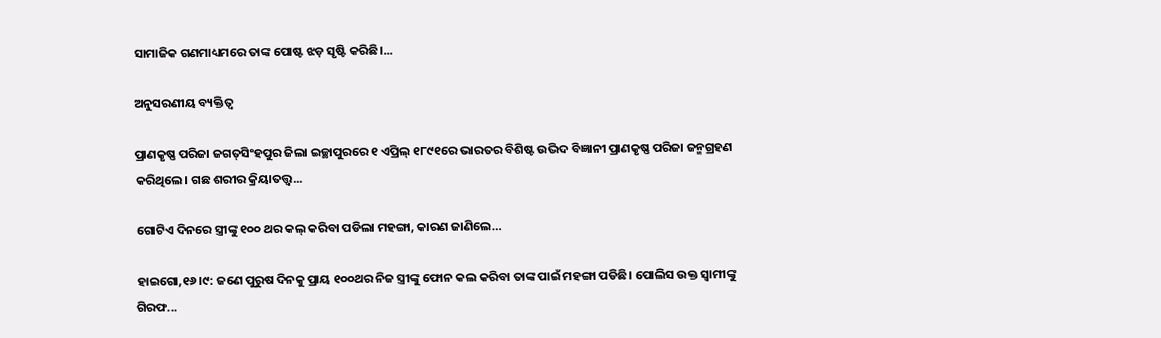ସାମାଜିକ ଗଣମାଧ୍ୟମରେ ତାଙ୍କ ପୋଷ୍ଟ ଝଡ଼ ସୃଷ୍ଟି କରିଛି।...

ଅନୁସରଣୀୟ ବ୍ୟକ୍ତିତ୍ୱ

ପ୍ରାଣକୃଷ୍ଣ ପରିଜା ଜଗତ୍‌ସିଂହପୁର ଜିଲା ଇଚ୍ଛାପୁରରେ ୧ ଏପ୍ରିଲ୍‌ ୧୮୯୧ରେ ଭାରତର ବିଶିଷ୍ଟ ଉଦ୍ଭିଦ ବିଜ୍ଞାନୀ ପ୍ରାଣକୃଷ୍ଣ ପରିଜା ଜନ୍ମଗ୍ରହଣ କରିଥିଲେ। ଗଛ ଶରୀର କ୍ରିୟାତତ୍ତ୍ୱ...

ଗୋଟିଏ ଦିନରେ ସ୍ତ୍ରୀଙ୍କୁ ୧୦୦ ଥର କଲ୍‌ କରିବା ପଡିଲା ମହଙ୍ଗା, କାରଣ ଜାଣିଲେ…

ହାଇଗୋ,୧୬।୯: ଜଣେ ପୁରୁଷ ଦିନକୁ ପ୍ରାୟ ୧୦୦ଥର ନିଜ ସ୍ତ୍ରୀଙ୍କୁ ଫୋନ କଲ କରିବା ତାଙ୍କ ପାଇଁ ମହଙ୍ଗା ପଡିଛି। ପୋଲିସ ଉକ୍ତ ସ୍ବାମୀଙ୍କୁ ଗିରଫ...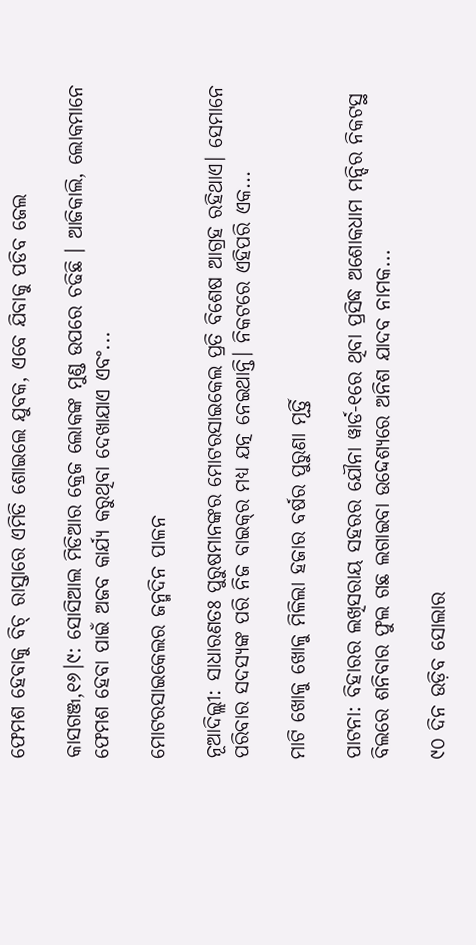ଫେମଶ ହେବାକୁ ବିଚ୍‌ ରାସ୍ତାରେ ଏମିତି ଶୋଇଲେ ଯୁବକ, ଏବେ ଯିବାକୁ ପଡିବ ଜେଲ

କାସଗଞ୍ଜ,୧୬।୯: ସୋସିଆଲ ମିଡିଆର କ୍ରେଜ ଲୋକଙ୍କ ମୁଣ୍ଡ ଉପରେ ଚଢିଛି । ଆଜିକାଲି, ଲୋକମାନେ ଫେମଶ ହେବା ପାଇଁ ଅଜବ କାର୍ଯ୍ୟ କରୁଥିବା ଦେଖାଯାଏ ଏବଂ...

ମୋଟରସାଇକେଲର ଜନ୍ମଦିନ ପାଳନ

ନୂଆଦିଲ୍ଲୀ: ସାଧାରଣତଃ ପୁରୁଷମାନଙ୍କର ମୋଟରସାଇକେଲ ପ୍ରତି ବିଶେଷ ଆଗ୍ରହ ରହିଥାଏ। ସେମାନେ ପରିବାର ସଦସ୍ୟଙ୍କ ପରି ନିଜ ବାଇକ୍‌ର ମଧ୍ୟ ଯତ୍ନ ନେଇଥାନ୍ତି। ନିକଟରେ ଏହିପରି ଏକ...

ମାଟି ଖୋଳୁ ଖୋଳୁ ମିଳିଲା ହଜାର ବର୍ଷର ପୁରୁଣା ମୂର୍ତ୍ତି

ପାଟନା: ବିହାରର ଲଖିସରାୟ ସହରର ଯୌନା ୱାର୍ଡ-୧ରେ ଥିବା ପ୍ରସିଦ୍ଧ ଅଶୋକଧାମ ମନ୍ଦିର ନିକଟସ୍ଥ ବିଲରେ ଶନିବାର ଫୁଲ ଗଛ ଲଗାଇବା ଉଦ୍ଦେଶ୍ୟରେ ଅନିଶ ଯାଦବ ନାମକ...

୯୦ ଦିନ ଉଡ଼ିବ ସୋଲାର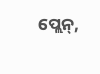ପ୍ଲେନ୍‌,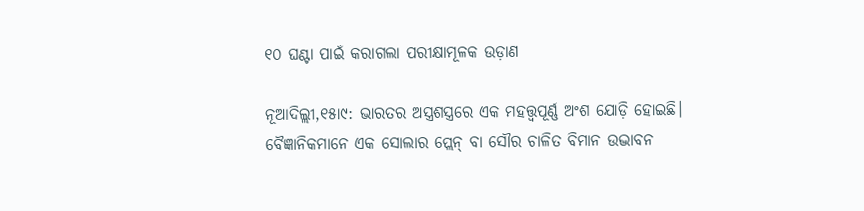୧୦ ଘଣ୍ଟା ପାଇଁ କରାଗଲା ପରୀକ୍ଷାମୂଳକ ଉଡ଼ାଣ

ନୂଆଦିଲ୍ଲୀ,୧୫ା୯: ଭାରତର ଅସ୍ତ୍ରଶସ୍ତ୍ରରେ ଏକ ମହତ୍ତ୍ୱପୂର୍ଣ୍ଣ ଅଂଶ ଯୋଡ଼ି ହୋଇଛି। ବୈଜ୍ଞାନିକମାନେ ଏକ ସୋଲାର ପ୍ଲେନ୍‌ ବା ସୌର ଚାଳିତ ବିମାନ ଉଦ୍ଭାବନ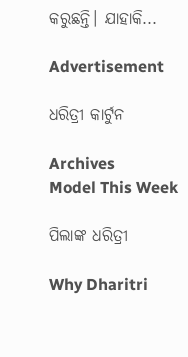କରୁଛନ୍ତି। ଯାହାକି...

Advertisement

ଧରିତ୍ରୀ କାର୍ଟୁନ

Archives
Model This Week

ପିଲାଙ୍କ ଧରିତ୍ରୀ

Why Dharitri